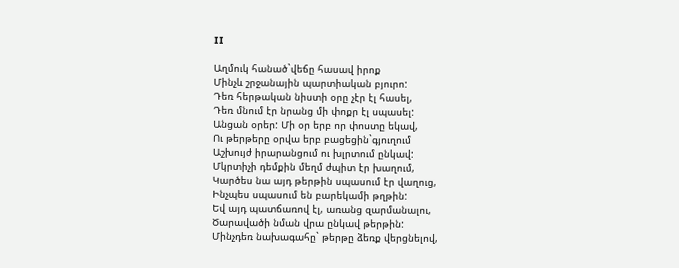II

Աղմուկ հանած`վեճը հասավ իրոք
Մինչև շրջանային պարտիական բյուրո:
Դեռ հերթական նիստի օրը չէր էլ հասել,
Դեռ մնում էր նրանց մի փոքր էլ սպասել:
Անցան օրեր: Մի օր երբ որ փոստը եկավ,
Ու թերթերը օրվա երբ բացեցին`գյուղում
Աշխույժ իրարանցում ու խլրտում ընկավ:
Մկրտիչի դեմքին մեղմ ժպիտ էր խաղում,
Կարծես նա այդ թերթին սպասում էր վաղուց,
Ինչպես սպասում են բարեկամի թղթին:
Եվ այդ պատճառով էլ, առանց զարմանալու,
Ծարավածի նման վրա ընկավ թերթին:
Մինչդեռ նախագահը` թերթը ձեռք վերցնելով,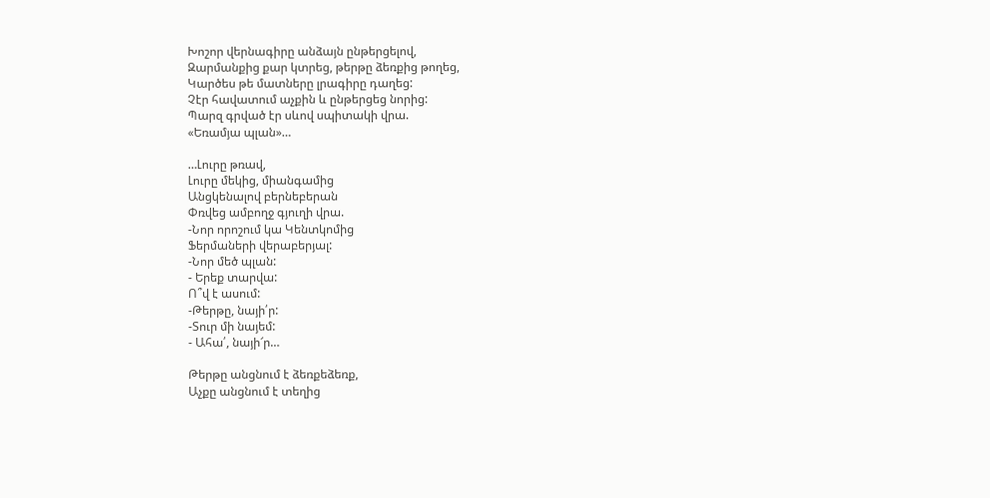Խոշոր վերնագիրը անձայն ընթերցելով,
Զարմանքից քար կտրեց, թերթը ձեռքից թողեց,
Կարծես թե մատները լրագիրը դաղեց:
Չէր հավատում աչքին և ընթերցեց նորից:
Պարզ գրված էր սևով սպիտակի վրա.
«Եռամյա պլան»…

…Լուրը թռավ,
Լուրը մեկից, միանգամից
Անցկենալով բերնեբերան
Փռվեց ամբողջ գյուղի վրա.
-Նոր որոշում կա Կենտկոմից
Ֆերմաների վերաբերյալ:
-Նոր մեծ պլան:
- Երեք տարվա:
Ո՞վ է ասում:
-Թերթը, նայի՛ր:
-Տուր մի նայեմ:
- Ահա՛, նայի՜ր…

Թերթը անցնում է ձեռքեձեռք,
Աչքը անցնում է տեղից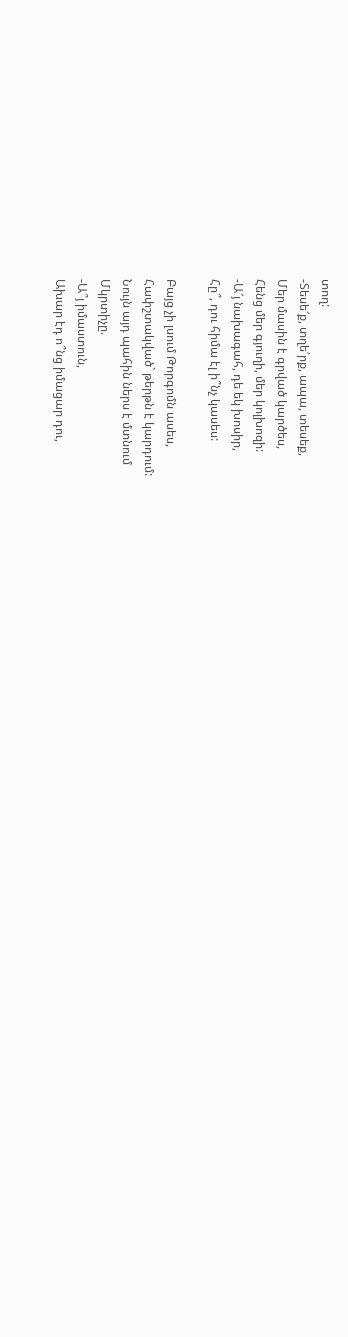տող:
-Տեսե՜ք, տղե՛րք, ապա, տեսեք,
Մեր մասին է գրված կարծես,
Հենց մեր գյուղի, մեր կոլխոզի:
-Ա՜յ նախագահ, դե եկ խոսիր,
Հը՞, դու հիմա էլ ի՞նչ կասես:

Բայց չի լսում Թորգոմն ասես,
Հափշտակված` թերթն է կարդում:
Նույն այդ պահին ներս է մտնում
Մկրտիչը.
-Ա՞յ իմաստուն,
Ախար էդ ո՞նց իմացար դու,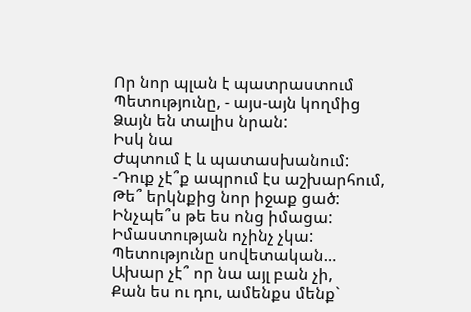Որ նոր պլան է պատրաստում
Պետությունը, - այս-այն կողմից
Ձայն են տալիս նրան:
Իսկ նա
Ժպտում է և պատասխանում:
-Դուք չէ՞ք ապրում էս աշխարհում,
Թե՞ երկնքից նոր իջաք ցած:
Ինչպե՞ս թե ես ոնց իմացա:
Իմաստության ոչինչ չկա:
Պետությունը սովետական…
Ախար չէ՞ որ նա այլ բան չի,
Քան ես ու դու, ամենքս մենք`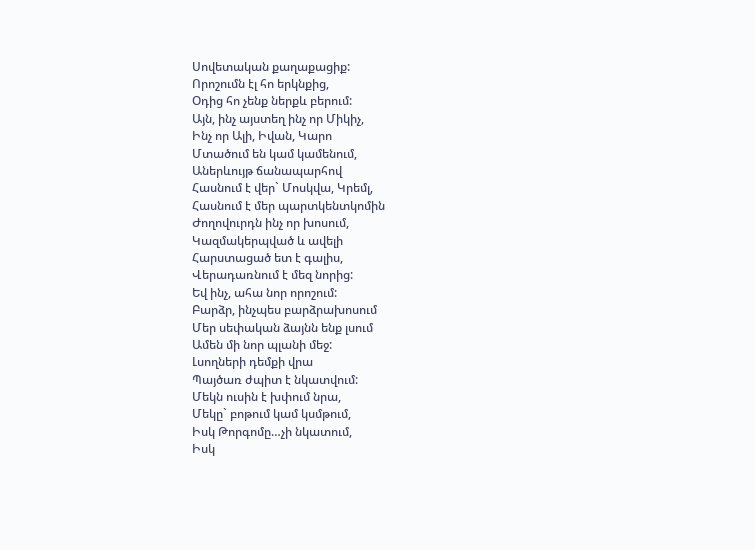Սովետական քաղաքացիք:
Որոշումն էլ հո երկնքից,
Օդից հո չենք ներքև բերում:
Այն, ինչ այստեղ ինչ որ Միկիչ,
Ինչ որ Ալի, Իվան, Կարո
Մտածում են կամ կամենում,
Աներևույթ ճանապարհով
Հասնում է վեր` Մոսկվա, Կրեմլ,
Հասնում է մեր պարտկենտկոմին
Ժողովուրդն ինչ որ խոսում,
Կազմակերպված և ավելի
Հարստացած ետ է գալիս,
Վերադառնում է մեզ նորից:
Եվ ինչ, ահա նոր որոշում:
Բարձր, ինչպես բարձրախոսում
Մեր սեփական ձայնն ենք լսում
Ամեն մի նոր պլանի մեջ:
Լսողների դեմքի վրա
Պայծառ ժպիտ է նկատվում:
Մեկն ուսին է խփում նրա,
Մեկը` բոթում կամ կսմթում,
Իսկ Թորգոմը…չի նկատում,
Իսկ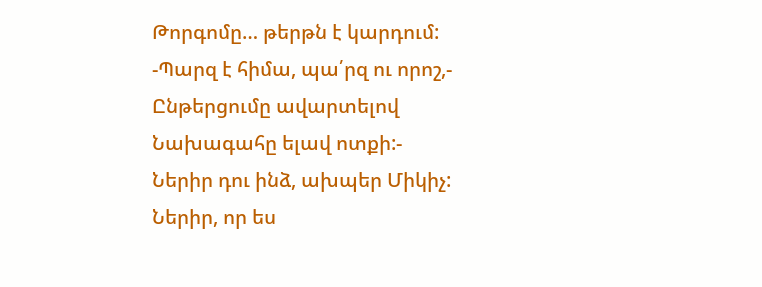Թորգոմը… թերթն է կարդում:
-Պարզ է հիմա, պա՛րզ ու որոշ,-
Ընթերցումը ավարտելով
Նախագահը ելավ ոտքի:-
Ներիր դու ինձ, ախպեր Միկիչ:
Ներիր, որ ես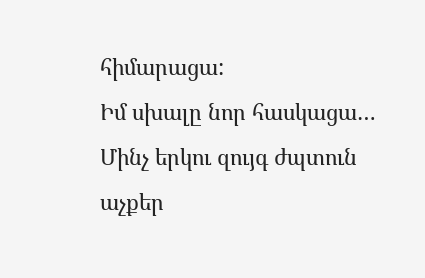հիմարացա:
Իմ սխալը նոր հասկացա…
Մինչ երկու զույգ ժպտուն աչքեր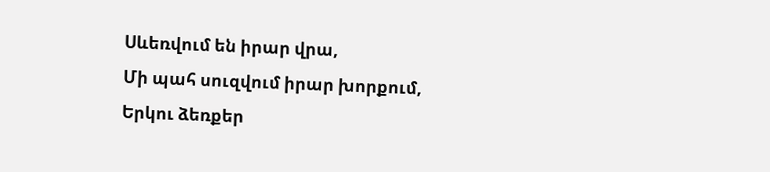Սևեռվում են իրար վրա,
Մի պահ սուզվում իրար խորքում,
Երկու ձեռքեր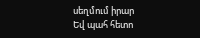սեղմում իրար
Եվ պահ հետո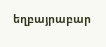եղբայրաբար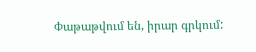Փաթաթվում են, իրար գրկում: